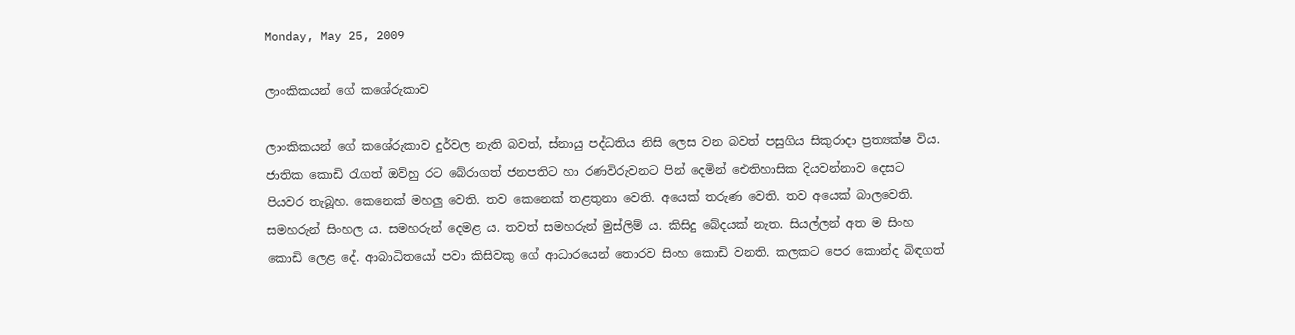Monday, May 25, 2009

ලාංකිකයන් ගේ කශේරුකාව

ලාංකිකයන් ගේ කශේරුකාව දුර්වල නැති බවත්, ස්නායු පද්ධතිය නිසි ලෙස වන බවත් පසුගිය සිකුරාදා ප්‍රත්‍යක්ෂ විය. ජාතික කොඩි රැගත් ඔව්හු රට බේරාගත් ජනපතිට හා රණවිරුවනට පින් දෙමින් ඓතිහාසික දියවන්නාව දෙසට පියවර තැබූහ. කෙනෙක් මහලු වෙති. තව කෙනෙක් තළතුනා වෙති. අයෙක් තරුණ වෙති. තව අයෙක් බාලවෙති. සමහරුන් සිංහල ය. සමහරුන් දෙමළ ය. තවත් සමහරුන් මුස්ලිම් ය. කිසිදු බේදයක් නැත. සියල්ලන් අත ම සිංහ කොඩි ලෙළ දේ. ආබාධිතයෝ පවා කිසිවකු ගේ ආධාරයෙන් තොරව සිංහ කොඩි වනති. කලකට පෙර කොන්ද බිඳගත්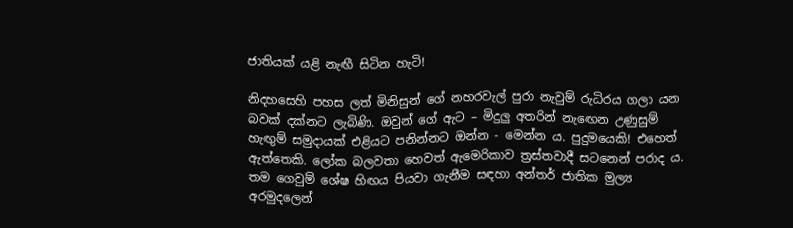ජාතියක් යළි නැඟී සිටින හැටි!

නිදහසෙහි පහස ලත් මිනිසුන් ගේ නහරවැල් පුරා නැවුම් රුධිරය ගලා යන බවක් දක්නට ලැබිණි. ඔවුන් ගේ ඇට – මිදුලු අතරින් නැඟෙන උණුසුම් හැඟුම් සමුදායක් එළියට පනින්නට ඔන්න - මෙන්න ය. පුදුමයෙකි! එහෙත් ඇත්තෙකි. ලෝක බලවතා හෙවත් ඇමෙරිකාව ත්‍රස්තවාදී සටනෙන් පරාද ය. තම ගෙවුම් ශේෂ හිඟය පියවා ගැනීම සඳහා අන්තර් ජාතික මුල්‍ය අරමුදලෙන්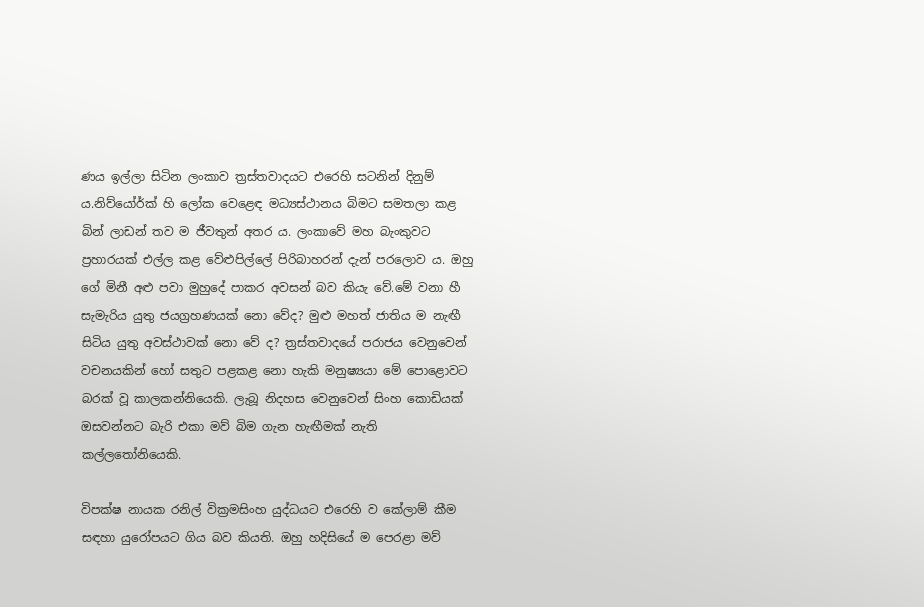ණය ඉල්ලා සිටින ලංකාව ත්‍රස්තවාදයට එරෙහි සටනින් දිනුම් ය.නිව්යෝර්ක් හි ලෝක වෙළෙඳ මධ්‍යස්ථානය බිමට සමතලා කළ බින් ලාඩන් තව ම ජීවතුන් අතර ය. ලංකාවේ මහ බැංකුවට ප්‍රහාරයක් එල්ල කළ වේළුපිල්ලේ පිරිබාහරන් දැන් පරලොව ය. ඔහු ගේ මිනී අළු පවා මුහුදේ පාකර අවසන් බව කියැ වේ.මේ වනා හී සැමැරිය යුතු ජයග්‍රහණයක් නො වේද? මුළු මහත් ජාතිය ම නැඟී සිටිය යුතු අවස්ථාවක් නො වේ ද? ත්‍රස්තවාදයේ පරාජය වෙනුවෙන් වචනයකින් හෝ සතුට පළකළ නො හැකි මනුෂ්‍යයා මේ පොළොවට බරක් වූ කාලකන්නියෙකි. ලැබූ නිදහස වෙනුවෙන් සිංහ කොඩියක් ඔසවන්නට බැරි එකා මව් බිම ගැන හැඟීමක් නැති කල්ලතෝනියෙකි.

විපක්ෂ නායක රනිල් වික්‍රමසිංහ යුද්ධයට එරෙහි ව කේලාම් කීම සඳහා යුරෝපයට ගිය බව කියති. ඔහු හදිසියේ ම පෙරළා මව්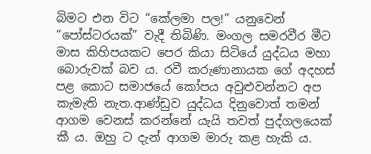බිමට එන විට “කේලමා පල!” යනුවෙන් “පෝස්ටරයක්” වැදී තිබිණි. මංගල සමරවීර මීට මාස කිහිපයකට පෙර කියා සිටියේ යුද්ධය මහා බොරුවක් බව ය. රවී කරුණානායක ගේ අදහස් පළ කොට සමාජයේ කෝපය අවුළුවන්නට අප කැමැති නැත.ආණ්ඩුව යුද්ධය දිනුවොත් තමන් ආගම වෙනස් කරන්නේ යැයි තවත් පුද්ගලයෙක් කී ය. ඔහු ට දැන් ආගම මාරු කළ හැකි ය.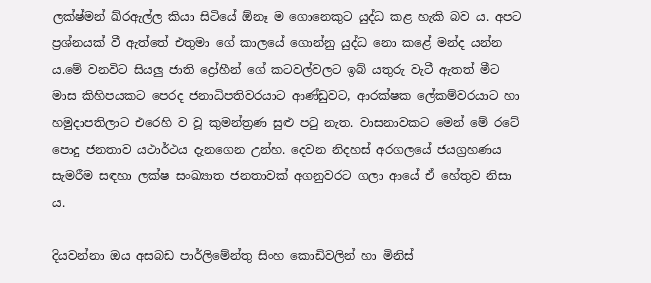ලක්ෂ්මන් ඛ්රඇල්ල කියා සිටියේ ඕනෑ ම ගොනෙකුට යුද්ධ කළ හැකි බව ය. අපට ප්‍රශ්නයක් වී ඇත්තේ එතුමා ගේ කාලයේ ගොන්නු යුද්ධ නො කළේ මන්ද යන්න ය.මේ වනවිට සියලු ජාති ද්‍රෝහීන් ගේ කටවල්වලට ඉබ් යතුරු වැටී ඇතත් මීට මාස කිහිපයකට පෙරද ජනාධිපතිවරයාට ආණ්ඩුවට, ආරක්ෂක ලේකම්වරයාට හා හමුදාපතිලාට එරෙහි ව වූ කුමන්ත්‍රණ සුළු පටු නැත. වාසනාවකට මෙන් මේ රටේ පොදු ජනතාව යථාර්ථය දැනගෙන උන්හ. දෙවන නිදහස් අරගලයේ ජයග්‍රහණය සැමරීම සඳහා ලක්ෂ සංඛ්‍යාත ජනතාවක් අගනුවරට ගලා ආයේ ඒ හේතුව නිසා ය.

දියවන්නා ඔය අසබඩ පාර්ලිමේන්තු සිංහ කොඩිවලින් හා මිනිස්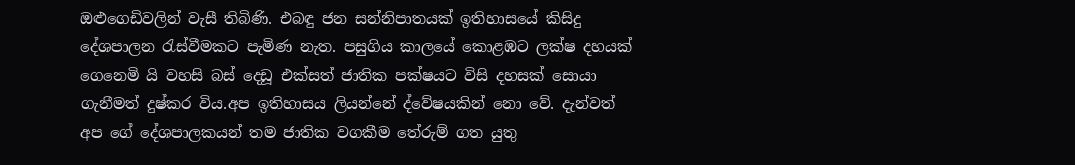ඔළුගෙඩිවලින් වැසී තිබිණි. එබඳු ජන සන්නිපාතයක් ඉතිහාසයේ කිසිදු දේශපාලන රැස්වීමකට පැමිණ නැත. පසුගිය කාලයේ කොළඹට ලක්ෂ දහයක් ගෙනෙමි යි වහසි බස් දෙඩූ එක්සත් ජාතික පක්ෂයට විසි දහසක් සොයා ගැනීමත් දුෂ්කර විය.අප ඉතිහාසය ලියන්නේ ද්වේෂයකින් නො වේ. දැන්වත් අප ගේ දේශපාලකයන් තම ජාතික වගකීම තේරුම් ගත යුතු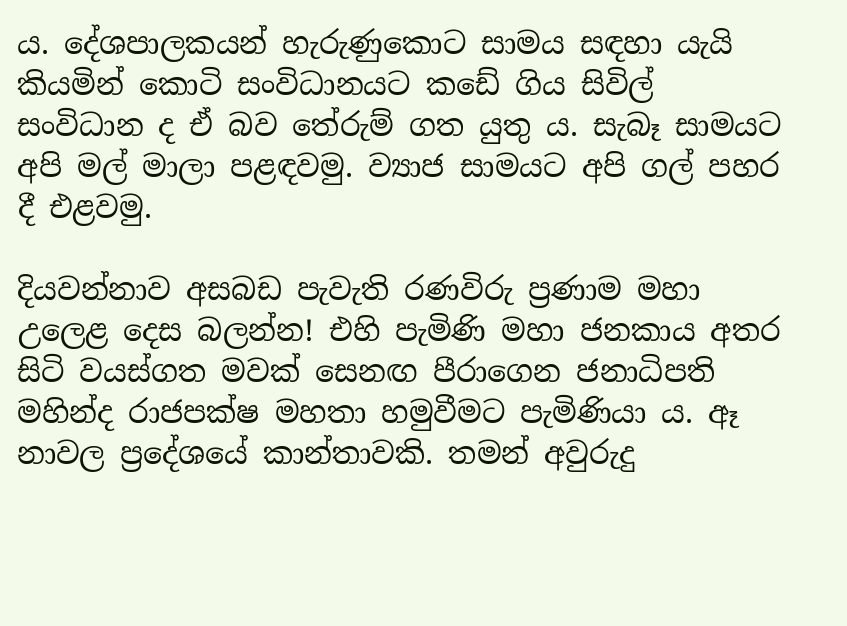ය. දේශපාලකයන් හැරුණුකොට සාමය සඳහා යැයි කියමින් කොටි සංවිධානයට කඩේ ගිය සිවිල් සංවිධාන ද ඒ බව තේරුම් ගත යුතු ය. සැබෑ සාමයට අපි මල් මාලා පළඳවමු. ව්‍යාජ සාමයට අපි ගල් පහර දී එළවමු.

දියවන්නාව අසබඩ පැවැති රණවිරු ප්‍රණාම මහා උලෙළ දෙස බලන්න! එහි පැමිණි මහා ජනකාය අතර සිටි වයස්ගත මවක් සෙනඟ පීරාගෙන ජනාධිපති මහින්ද රාජපක්ෂ මහතා හමුවීමට පැමිණියා ය. ඈ නාවල ප්‍රදේශයේ කාන්තාවකි. තමන් අවුරුදු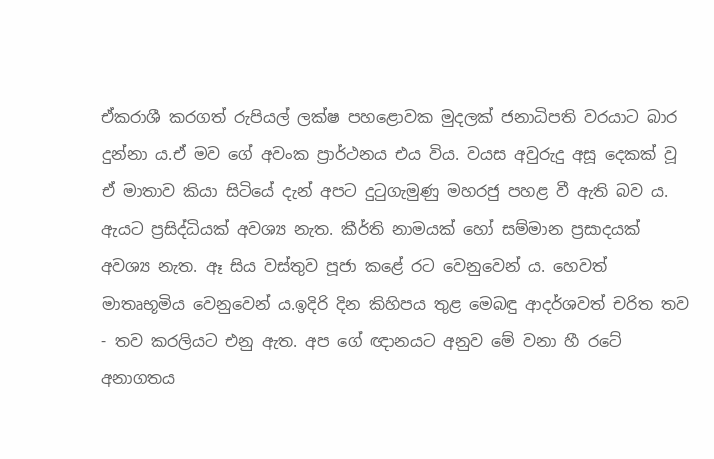ඒකරාශී කරගත් රුපියල් ලක්ෂ පහළොවක මුදලක් ජනාධිපති වරයාට බාර දුන්නා ය.ඒ මව ගේ අවංක ප්‍රාර්ථනය එය විය. වයස අවුරුදු අසූ දෙකක් වූ ඒ මාතාව කියා සිටියේ දැන් අපට දුටුගැමුණු මහරජු පහළ වී ඇති බව ය. ඇයට ප්‍රසිද්ධියක් අවශ්‍ය නැත. කීර්ති නාමයක් හෝ සම්මාන ප්‍රසාදයක් අවශ්‍ය නැත. ඈ සිය වස්තුව පූජා කළේ රට වෙනුවෙන් ය. හෙවත් මාතෘභූමිය වෙනුවෙන් ය.ඉදිරි දින කිහිපය තුළ මෙබඳු ආදර්ශවත් චරිත තව - තව කරලියට එනු ඇත. අප ගේ ඥානයට අනුව මේ වනා හී රටේ අනාගතය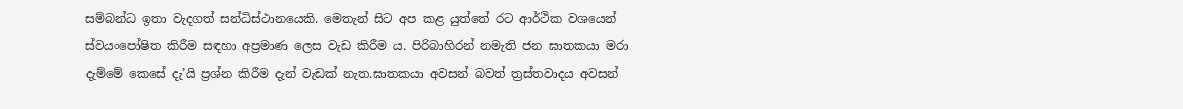සම්බන්ධ ඉතා වැදගත් සන්ධිස්ථානයෙකි. මෙතැන් සිට අප කළ යුත්තේ රට ආර්ථික වශයෙන් ස්වයංපෝෂිත කිරීම සඳහා අප්‍රමාණ ලෙස වැඩ කිරීම ය. පිරිබාහිරන් නමැති ජන ඝාතකයා මරා දැම්මේ කෙසේ දැ’යි ප්‍රශ්න කිරීම දැන් වැඩක් නැත.ඝාතකයා අවසන් බවත් ත්‍රස්තවාදය අවසන්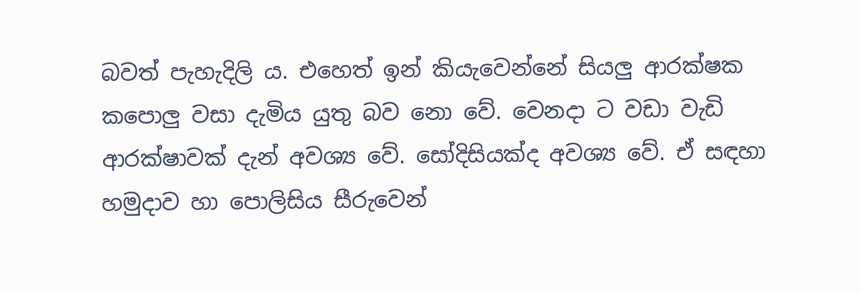බවත් පැහැදිලි ය. එහෙත් ඉන් කියැවෙන්නේ සියලු ආරක්ෂක කපොලු වසා දැමිය යුතු බව නො වේ. වෙනදා ට වඩා වැඩි ආරක්ෂාවක් දැන් අවශ්‍ය වේ. සෝදිසියක්ද අවශ්‍ය වේ. ඒ සඳහා හමුදාව හා පොලිසිය සීරුවෙන්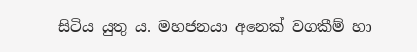සිටිය යුතු ය. මහජනයා අනෙක් වගකීම් හා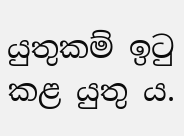යුතුකම් ඉටු කළ යුතු ය.